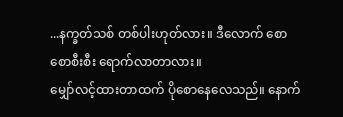...နက္ခတ်သစ် တစ်ပါးဟုတ်လား။ ဒီလောက် စောစောစီးစီး ရောက်လာတာလား။
မျှော်လင့်ထားတာထက် ပိုစောနေလေသည်။ နောက်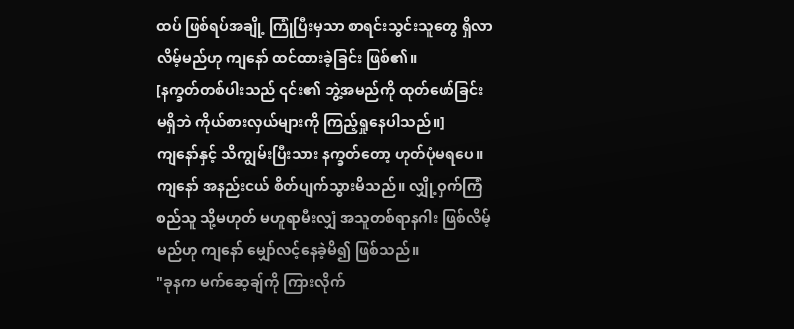ထပ် ဖြစ်ရပ်အချို့ ကြုံပြီးမှသာ စာရင်းသွင်းသူတွေ ရှိလာလိမ့်မည်ဟု ကျနော် ထင်ထားခဲ့ခြင်း ဖြစ်၏။
[နက္ခတ်တစ်ပါးသည် ၎င်း၏ ဘွဲ့အမည်ကို ထုတ်ဖော်ခြင်း မရှိဘဲ ကိုယ်စားလှယ်များကို ကြည့်ရှုနေပါသည်။]
ကျနော်နှင့် သိကျွမ်းပြီးသား နက္ခတ်တော့ ဟုတ်ပုံမရပေ။ ကျနော် အနည်းငယ် စိတ်ပျက်သွားမိသည်။ လျှို့ဝှက်ကြံစည်သူ သို့မဟုတ် မဟူရာမီးလျှံ အသူတစ်ရာနဂါး ဖြစ်လိမ့်မည်ဟု ကျနော် မျှော်လင့်နေခဲ့မိ၍ ဖြစ်သည်။
"ခုနက မက်ဆေ့ချ်ကို ကြားလိုက်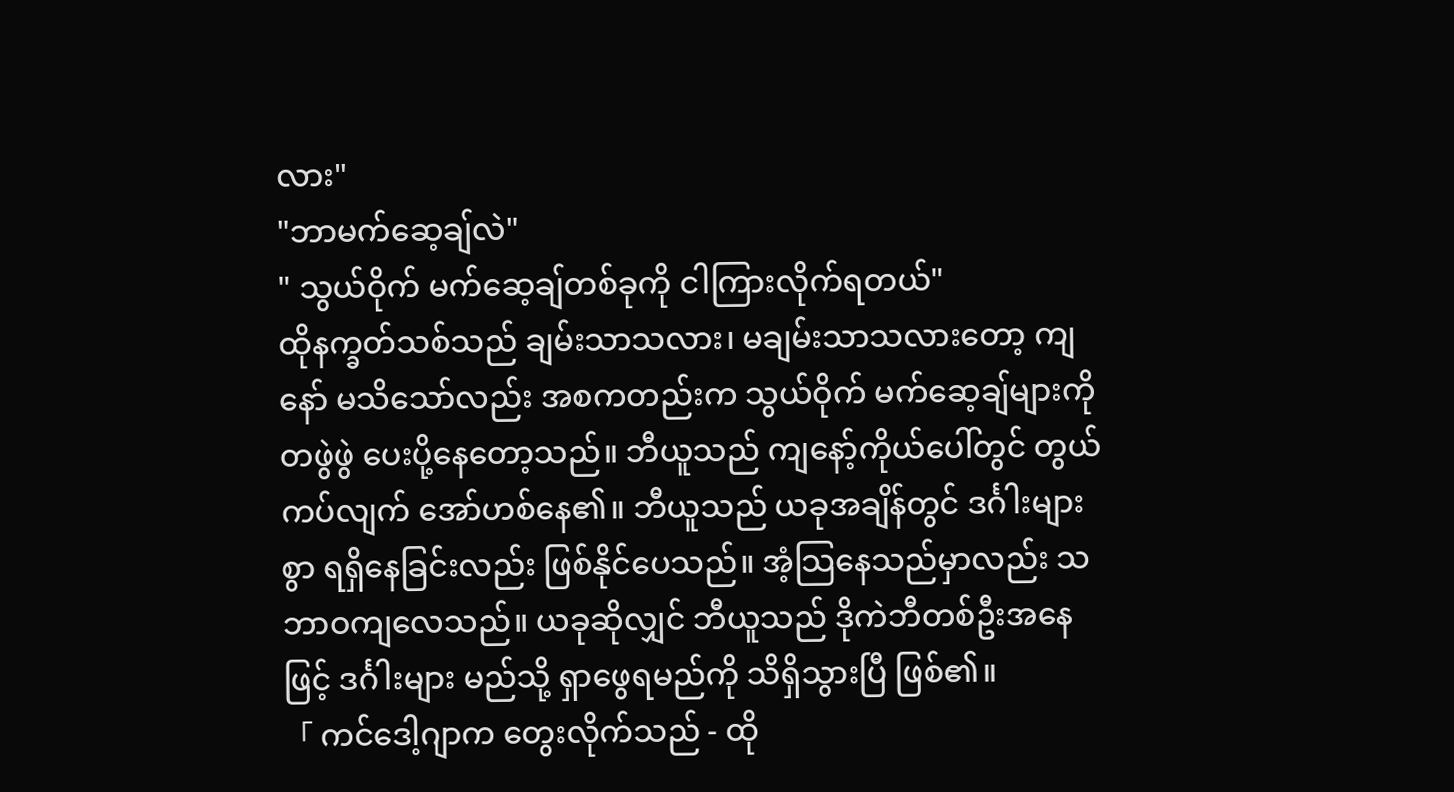လား"
"ဘာမက်ဆေ့ချ်လဲ"
" သွယ်ဝိုက် မက်ဆေ့ချ်တစ်ခုကို ငါကြားလိုက်ရတယ်"
ထိုနက္ခတ်သစ်သည် ချမ်းသာသလား၊ မချမ်းသာသလားတော့ ကျနော် မသိသော်လည်း အစကတည်းက သွယ်ဝိုက် မက်ဆေ့ချ်များကို တဖွဲဖွဲ ပေးပို့နေတော့သည်။ ဘီယူသည် ကျနော့်ကိုယ်ပေါ်တွင် တွယ်ကပ်လျက် အော်ဟစ်နေ၏။ ဘီယူသည် ယခုအချိန်တွင် ဒင်္ဂါးများစွာ ရရှိနေခြင်းလည်း ဖြစ်နိုင်ပေသည်။ အံ့သြနေသည်မှာလည်း သဘာဝကျလေသည်။ ယခုဆိုလျှင် ဘီယူသည် ဒိုကဲဘီတစ်ဦးအနေဖြင့် ဒင်္ဂါးများ မည်သို့ ရှာဖွေရမည်ကို သိရှိသွားပြီ ဖြစ်၏။
「 ကင်ဒေါ့ဂျာက တွေးလိုက်သည် - ထို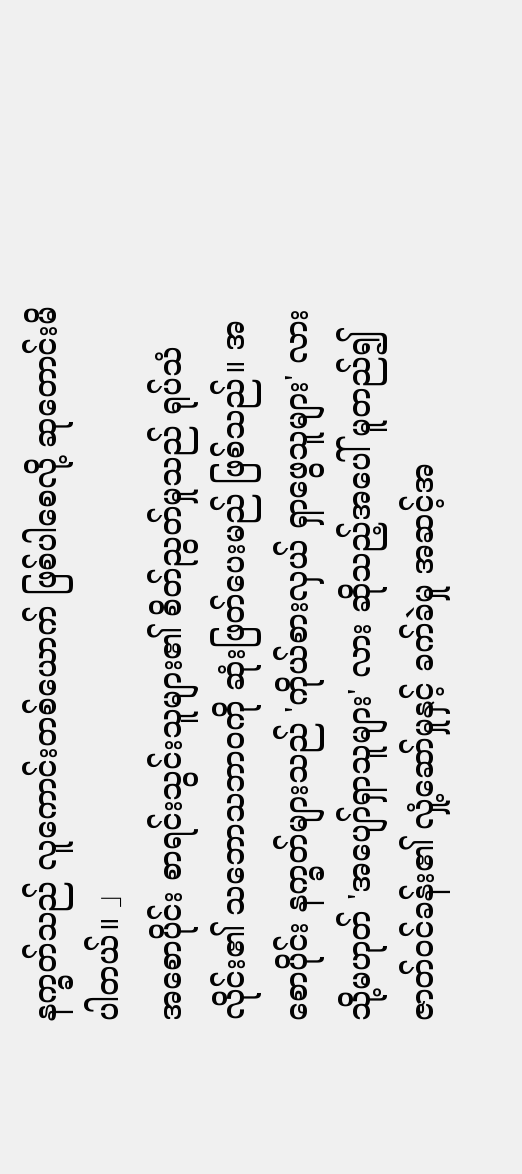နက္ခတ်သည် လူကောင်းတစ်ယောက် ဖြစ်ပါစေလို့ ဆုတောင်းမိပါတယ်။ 」
အစောပိုင်း စာရင်းသွင်းသူများ၏ စိတ်ညွတ်မှုသည် ရုပ်သံလိုင်း၏ သဘောသဘာဝကို ဆုံးဖြတ်ပေးမည် ဖြစ်သည်။ အစောပိုင်း နက္ခတ်များသည် 'ကိုယ်စားလှယ် ရှာဖွေသူများ' လား သို့မဟုတ် 'အပျော်ရှာသူများ' လား ဆိုသည့်အပေါ် မူတည်၍ ဇာတ်ဝင်ခန်း၏ လှုံ့ဆော်မှုနှင့် ခက်ခဲမှု အဆင့်အ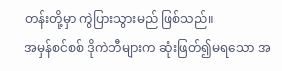တန်းတို့မှာ ကွဲပြားသွားမည် ဖြစ်သည်။
အမှန်စင်စစ် ဒိုကဲဘီများက ဆုံးဖြတ်၍မရသော အ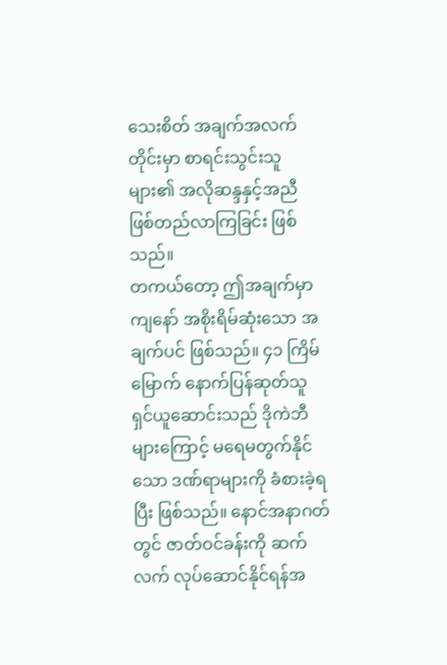သေးစိတ် အချက်အလက်တိုင်းမှာ စာရင်းသွင်းသူများ၏ အလိုဆန္ဒနှင့်အညီ ဖြစ်တည်လာကြခြင်း ဖြစ်သည်။
တကယ်တော့ ဤအချက်မှာ ကျနော် အစိုးရိမ်ဆုံးသော အချက်ပင် ဖြစ်သည်။ ၄၁ ကြိမ်မြောက် နောက်ပြန်ဆုတ်သူ ရှင်ယူဆောင်းသည် ဒိုကဲဘီများကြောင့် မရေမတွက်နိုင်သော ဒဏ်ရာများကို ခံစားခဲ့ရပြီး ဖြစ်သည်။ နောင်အနာဂတ်တွင် ဇာတ်ဝင်ခန်းကို ဆက်လက် လုပ်ဆောင်နိုင်ရန်အ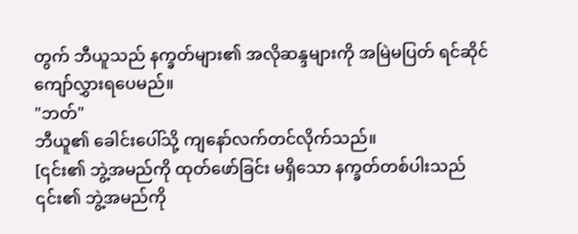တွက် ဘီယူသည် နက္ခတ်များ၏ အလိုဆန္ဒများကို အမြဲမပြတ် ရင်ဆိုင်ကျော်လွှားရပေမည်။
"ဘတ်"
ဘီယူ၏ ခေါင်းပေါ်သို့ ကျနော်လက်တင်လိုက်သည်။
[၎င်း၏ ဘွဲ့အမည်ကို ထုတ်ဖော်ခြင်း မရှိသော နက္ခတ်တစ်ပါးသည် ၎င်း၏ ဘွဲ့အမည်ကို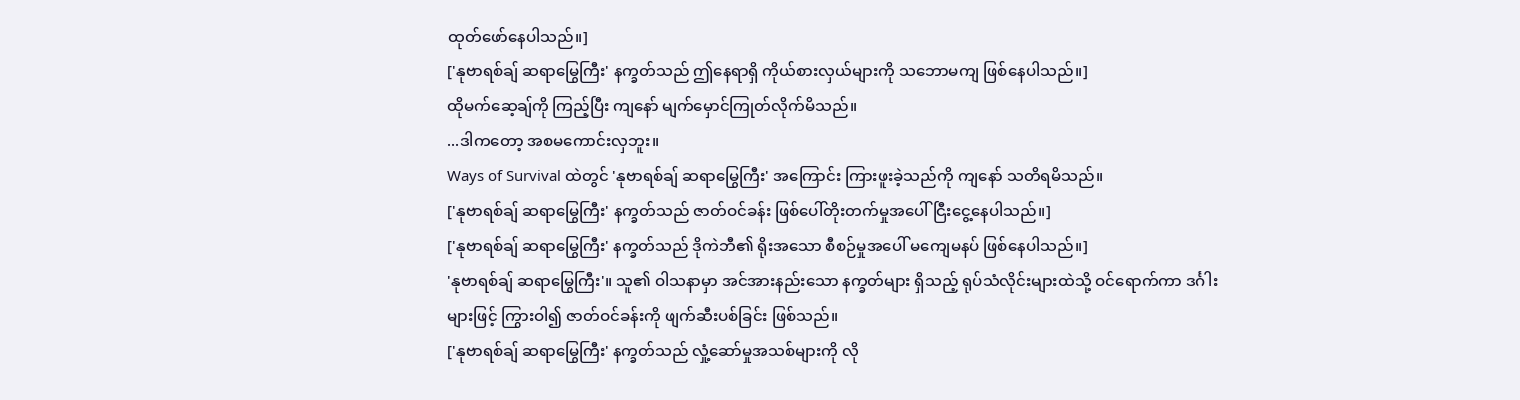ထုတ်ဖော်နေပါသည်။]
['နုဗာရစ်ချ် ဆရာမြွေကြီး' နက္ခတ်သည် ဤနေရာရှိ ကိုယ်စားလှယ်များကို သဘောမကျ ဖြစ်နေပါသည်။]
ထိုမက်ဆေ့ချ်ကို ကြည့်ပြီး ကျနော် မျက်မှောင်ကြုတ်လိုက်မိသည်။
...ဒါကတော့ အစမကောင်းလှဘူး။
Ways of Survival ထဲတွင် 'နုဗာရစ်ချ် ဆရာမြွေကြီး' အကြောင်း ကြားဖူးခဲ့သည်ကို ကျနော် သတိရမိသည်။
['နုဗာရစ်ချ် ဆရာမြွေကြီး' နက္ခတ်သည် ဇာတ်ဝင်ခန်း ဖြစ်ပေါ်တိုးတက်မှုအပေါ် ငြီးငွေ့နေပါသည်။]
['နုဗာရစ်ချ် ဆရာမြွေကြီး' နက္ခတ်သည် ဒိုကဲဘီ၏ ရိုးအသော စီစဉ်မှုအပေါ် မကျေမနပ် ဖြစ်နေပါသည်။]
'နုဗာရစ်ချ် ဆရာမြွေကြီး'။ သူ၏ ဝါသနာမှာ အင်အားနည်းသော နက္ခတ်များ ရှိသည့် ရုပ်သံလိုင်းများထဲသို့ ဝင်ရောက်ကာ ဒင်္ဂါးများဖြင့် ကြွားဝါ၍ ဇာတ်ဝင်ခန်းကို ဖျက်ဆီးပစ်ခြင်း ဖြစ်သည်။
['နုဗာရစ်ချ် ဆရာမြွေကြီး' နက္ခတ်သည် လှုံ့ဆော်မှုအသစ်များကို လို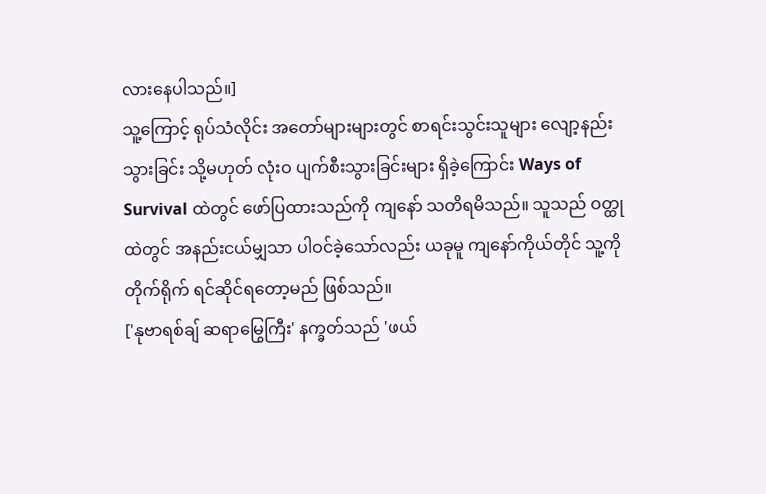လားနေပါသည်။]
သူ့ကြောင့် ရုပ်သံလိုင်း အတော်များများတွင် စာရင်းသွင်းသူများ လျော့နည်းသွားခြင်း သို့မဟုတ် လုံးဝ ပျက်စီးသွားခြင်းများ ရှိခဲ့ကြောင်း Ways of Survival ထဲတွင် ဖော်ပြထားသည်ကို ကျနော် သတိရမိသည်။ သူသည် ဝတ္ထုထဲတွင် အနည်းငယ်မျှသာ ပါဝင်ခဲ့သော်လည်း ယခုမူ ကျနော်ကိုယ်တိုင် သူ့ကို တိုက်ရိုက် ရင်ဆိုင်ရတော့မည် ဖြစ်သည်။
['နုဗာရစ်ချ် ဆရာမြွေကြီး' နက္ခတ်သည် 'ဖယ်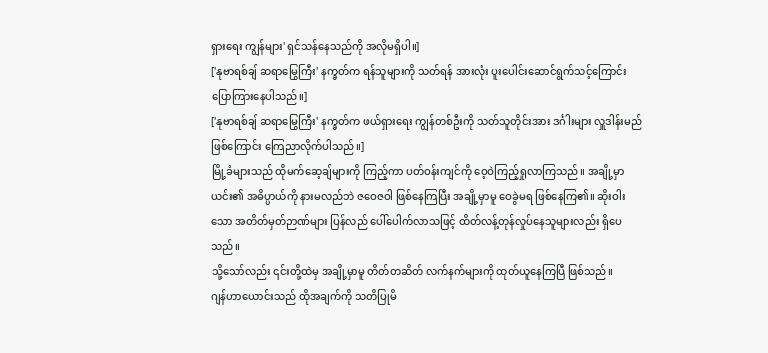ရှားရေး ကျွန်များ' ရှင်သန်နေသည်ကို အလိုမရှိပါ။]
['နုဗာရစ်ချ် ဆရာမြွေကြီး' နက္ခတ်က ရန်သူများကို သတ်ရန် အားလုံး ပူးပေါင်းဆောင်ရွက်သင့်ကြောင်း ပြောကြားနေပါသည်။]
['နုဗာရစ်ချ် ဆရာမြွေကြီး' နက္ခတ်က ဖယ်ရှားရေး ကျွန်တစ်ဦးကို သတ်သူတိုင်းအား ဒင်္ဂါးများ လှူဒါန်းမည်ဖြစ်ကြောင်း ကြေညာလိုက်ပါသည်။]
မြို့ခံများသည် ထိုမက်ဆေ့ချ်များကို ကြည့်ကာ ပတ်ဝန်းကျင်ကို ဝေ့ဝဲကြည့်ရှုလာကြသည်။ အချို့မှာ ယင်း၏ အဓိပ္ပာယ်ကို နားမလည်ဘဲ ဇဝေဇဝါ ဖြစ်နေကြပြီး အချို့မှာမူ ဝေခွဲမရ ဖြစ်နေကြ၏။ ဆိုးဝါးသော အတိတ်မှတ်ဉာဏ်များ ပြန်လည် ပေါ်ပေါက်လာသဖြင့် ထိတ်လန့်တုန်လှုပ်နေသူများလည်း ရှိပေသည်။
သို့သော်လည်း ၎င်းတို့ထဲမှ အချို့မှာမူ တိတ်တဆိတ် လက်နက်များကို ထုတ်ယူနေကြပြီ ဖြစ်သည်။
ဂျန်ဟာယောင်းသည် ထိုအချက်ကို သတိပြုမိ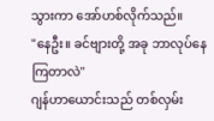သွားကာ အော်ဟစ်လိုက်သည်။
"နေဦး။ ခင်ဗျားတို့ အခု ဘာလုပ်နေကြတာလဲ"
ဂျန်ဟာယောင်းသည် တစ်လှမ်း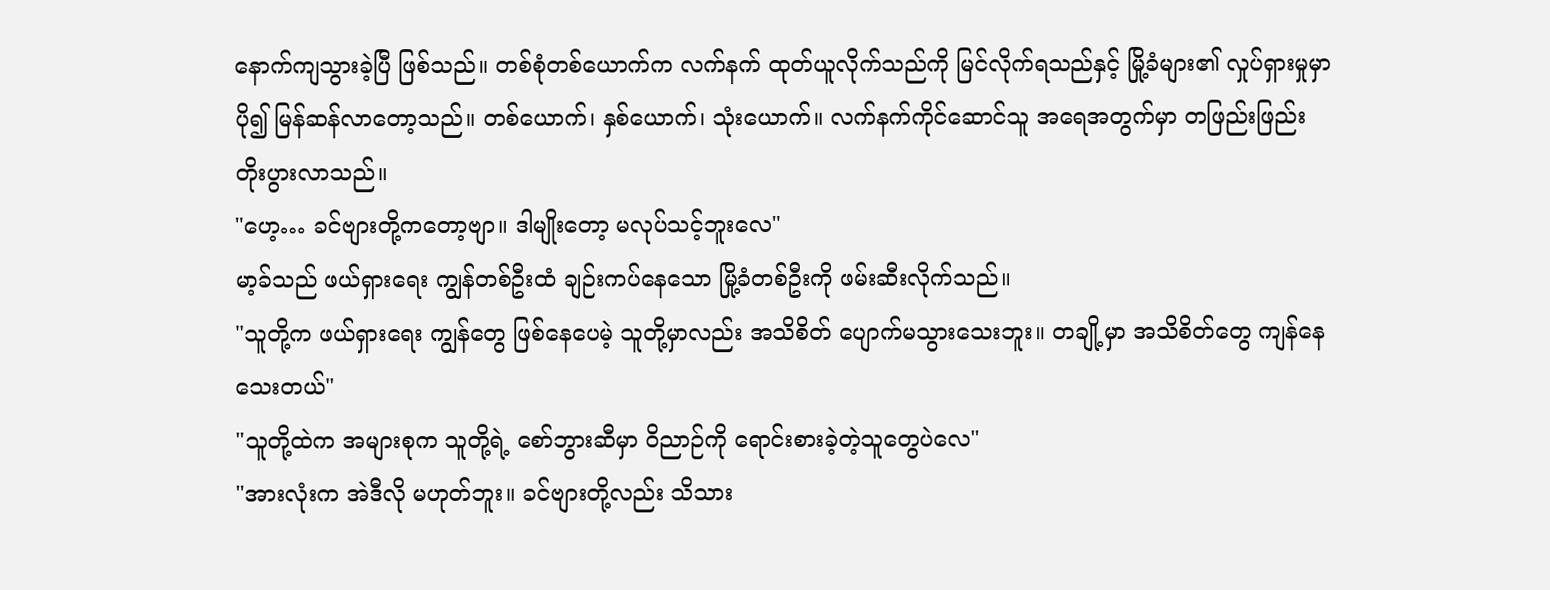နောက်ကျသွားခဲ့ပြီ ဖြစ်သည်။ တစ်စုံတစ်ယောက်က လက်နက် ထုတ်ယူလိုက်သည်ကို မြင်လိုက်ရသည်နှင့် မြို့ခံများ၏ လှုပ်ရှားမှုမှာ ပို၍ မြန်ဆန်လာတော့သည်။ တစ်ယောက်၊ နှစ်ယောက်၊ သုံးယောက်။ လက်နက်ကိုင်ဆောင်သူ အရေအတွက်မှာ တဖြည်းဖြည်း တိုးပွားလာသည်။
"ဟေ့… ခင်ဗျားတို့ကတော့ဗျာ။ ဒါမျိုးတော့ မလုပ်သင့်ဘူးလေ"
မာ့ခ်သည် ဖယ်ရှားရေး ကျွန်တစ်ဦးထံ ချဉ်းကပ်နေသော မြို့ခံတစ်ဦးကို ဖမ်းဆီးလိုက်သည်။
"သူတို့က ဖယ်ရှားရေး ကျွန်တွေ ဖြစ်နေပေမဲ့ သူတို့မှာလည်း အသိစိတ် ပျောက်မသွားသေးဘူး။ တချို့မှာ အသိစိတ်တွေ ကျန်နေသေးတယ်"
"သူတို့ထဲက အများစုက သူတို့ရဲ့ စော်ဘွားဆီမှာ ဝိညာဉ်ကို ရောင်းစားခဲ့တဲ့သူတွေပဲလေ"
"အားလုံးက အဲဒီလို မဟုတ်ဘူး။ ခင်ဗျားတို့လည်း သိသား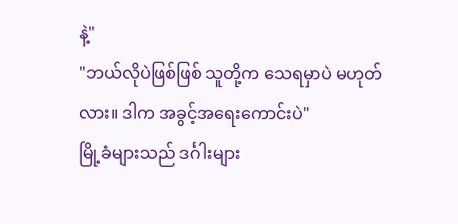နဲ့"
"ဘယ်လိုပဲဖြစ်ဖြစ် သူတို့က သေရမှာပဲ မဟုတ်လား။ ဒါက အခွင့်အရေးကောင်းပဲ"
မြို့ခံများသည် ဒင်္ဂါးများ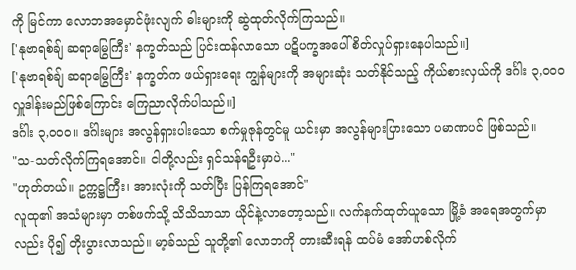ကို မြင်ကာ လောဘအမှောင်ဖုံးလျက် ဓါးများကို ဆွဲထုတ်လိုက်ကြသည်။
['နုဗာရစ်ချ် ဆရာမြွေကြီး' နက္ခတ်သည် ပြင်းထန်လာသော ပဋိပက္ခအပေါ် စိတ်လှုပ်ရှားနေပါသည်။]
['နုဗာရစ်ချ် ဆရာမြွေကြီး' နက္ခတ်က ဖယ်ရှားရေး ကျွန်များကို အများဆုံး သတ်နိုင်သည့် ကိုယ်စားလှယ်ကို ဒင်္ဂါး ၃,၀၀၀ လှူဒါန်းမည်ဖြစ်ကြောင်း ကြေညာလိုက်ပါသည်။]
ဒင်္ဂါး ၃,၀၀၀။ ဒင်္ဂါးများ အလွန်ရှားပါးသော စက်မှုဇုန်တွင်မူ ယင်းမှာ အလွန်များပြားသော ပမာဏပင် ဖြစ်သည်။
"သ-သတ်လိုက်ကြရအောင်။ ငါတို့လည်း ရှင်သန်ရဦးမှာပဲ..."
"ဟုတ်တယ်။ ဥက္ကဋ္ဌကြီး၊ အားလုံးကို သတ်ပြီး ပြန်ကြရအောင်"
လူထု၏ အသံများမှာ တစ်ဖက်သို့ သိသိသာသာ ယိုင်နဲ့လာတော့သည်။ လက်နက်ထုတ်ယူသော မြို့ခံ အရေအတွက်မှာလည်း ပို၍ တိုးပွားလာသည်။ မာ့ခ်သည် သူတို့၏ လောဘကို တားဆီးရန် ထပ်မံ အော်ဟစ်လိုက်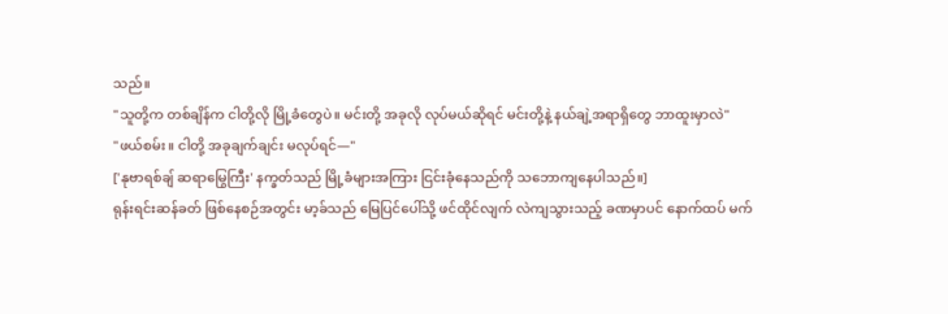သည်။
"သူတို့က တစ်ချိန်က ငါတို့လို မြို့ခံတွေပဲ။ မင်းတို့ အခုလို လုပ်မယ်ဆိုရင် မင်းတို့နဲ့ နယ်ချဲ့အရာရှိတွေ ဘာထူးမှာလဲ"
"ဖယ်စမ်း။ ငါတို့ အခုချက်ချင်း မလုပ်ရင်—"
['နုဗာရစ်ချ် ဆရာမြွေကြီး' နက္ခတ်သည် မြို့ခံများအကြား ငြင်းခုံနေသည်ကို သဘောကျနေပါသည်။]
ရုန်းရင်းဆန်ခတ် ဖြစ်နေစဉ်အတွင်း မာ့ခ်သည် မြေပြင်ပေါ်သို့ ဖင်ထိုင်လျက် လဲကျသွားသည့် ခဏမှာပင် နောက်ထပ် မက်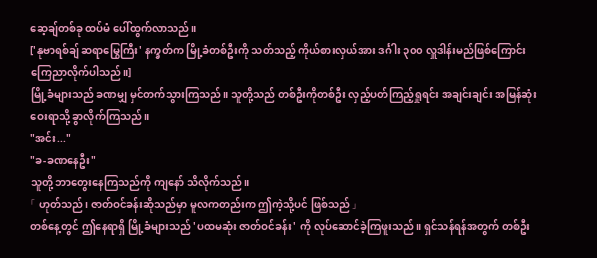ဆေ့ချ်တစ်ခု ထပ်မံ ပေါ်ထွက်လာသည်။
['နုဗာရစ်ချ် ဆရာမြွေကြီး' နက္ခတ်က မြို့ခံတစ်ဦးကို သတ်သည့် ကိုယ်စားလှယ်အား ဒင်္ဂါး ၃၀၀ လှူဒါန်းမည်ဖြစ်ကြောင်း ကြေညာလိုက်ပါသည်။]
မြို့ခံများသည် ခဏမျှ မှင်တက်သွားကြသည်။ သူတို့သည် တစ်ဦးကိုတစ်ဦး လှည့်ပတ်ကြည့်ရှုရင်း အချင်းချင်း အမြန်ဆုံး ဝေးရာသို့ ခွာလိုက်ကြသည်။
"အင်း..."
"ခ-ခဏနေဦး"
သူတို့ ဘာတွေးနေကြသည်ကို ကျနော် သိလိုက်သည်။
「 ဟုတ်သည်၊ ဇာတ်ဝင်ခန်းဆိုသည်မှာ မူလကတည်းက ဤကဲ့သို့ပင် ဖြစ်သည် 」
တစ်နေ့တွင် ဤနေရာရှိ မြို့ခံများသည် 'ပထမဆုံး ဇာတ်ဝင်ခန်း' ကို လုပ်ဆောင်ခဲ့ကြဖူးသည်။ ရှင်သန်ရန်အတွက် တစ်ဦး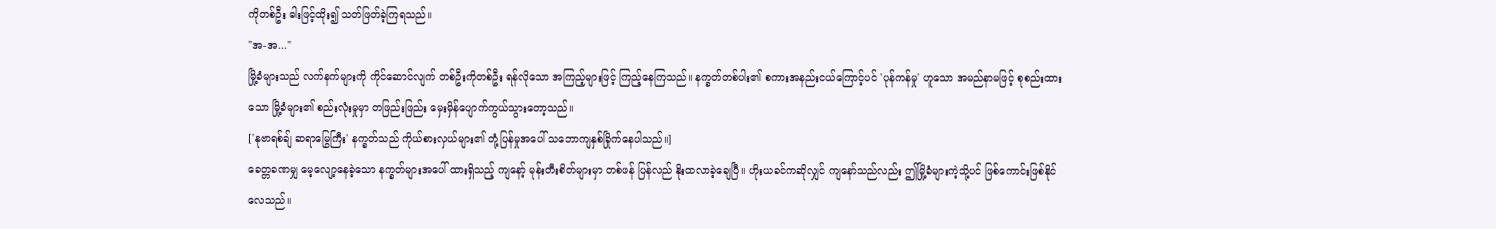ကိုတစ်ဦး ဓါးဖြင့်ထိုး၍ သတ်ဖြတ်ခဲ့ကြရသည်။
"အ-အ..."
မြို့ခံများသည် လက်နက်များကို ကိုင်ဆောင်လျက် တစ်ဦးကိုတစ်ဦး ရန်လိုသော အကြည့်များဖြင့် ကြည့်နေကြသည်။ နက္ခတ်တစ်ပါး၏ စကားအနည်းငယ်ကြောင့်ပင် 'ပုန်ကန်မှု' ဟူသော အမည်နာမဖြင့် စုစည်းထားသော မြို့ခံများ၏ စည်းလုံးမှုမှာ တဖြည်းဖြည်း မှေးမှိန်ပျောက်ကွယ်သွားတော့သည်။
['နုဗာရစ်ချ် ဆရာမြွေကြီး' နက္ခတ်သည် ကိုယ်စားလှယ်များ၏ တုံ့ပြန်မှုအပေါ် သဘောကျနှစ်ခြိုက်နေပါသည်။]
ခေတ္တခဏမျှ မေ့လျော့နေခဲ့သော နက္ခတ်များအပေါ် ထားရှိသည့် ကျနော့် မုန်းတီးစိတ်များမှာ တစ်ဖန် ပြန်လည် နိုးထလာခဲ့ချေပြီ။ ဟိုးယခင်ကဆိုလျှင် ကျနော်သည်လည်း ဤမြို့ခံများကဲ့သို့ပင် ဖြစ်ကောင်းဖြစ်နိုင်လေသည်။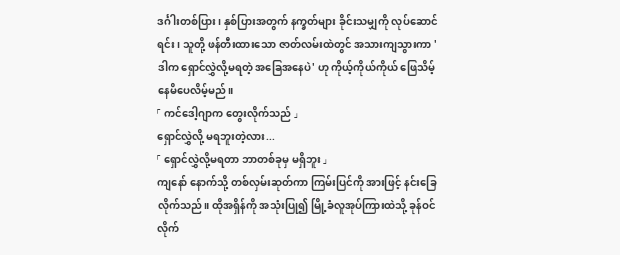ဒင်္ဂါးတစ်ပြား၊ နှစ်ပြားအတွက် နက္ခတ်များ ခိုင်းသမျှကို လုပ်ဆောင်ရင်း၊ သူတို့ ဖန်တီးထားသော ဇာတ်လမ်းထဲတွင် အသားကျသွားကာ 'ဒါက ရှောင်လွှဲလို့မရတဲ့ အခြေအနေပဲ' ဟု ကိုယ့်ကိုယ်ကိုယ် ဖြေသိမ့်နေမိပေလိမ့်မည်။
「 ကင်ဒေါ့ဂျာက တွေးလိုက်သည် 」
ရှောင်လွှဲလို့ မရဘူးတဲ့လား...
「 ရှောင်လွှဲလို့မရတာ ဘာတစ်ခုမှ မရှိဘူး 」
ကျနော် နောက်သို့ တစ်လှမ်းဆုတ်ကာ ကြမ်းပြင်ကို အားဖြင့် နင်းခြေလိုက်သည်။ ထိုအရှိန်ကို အသုံးပြု၍ မြို့ခံလူအုပ်ကြားထဲသို့ ခုန်ဝင်လိုက်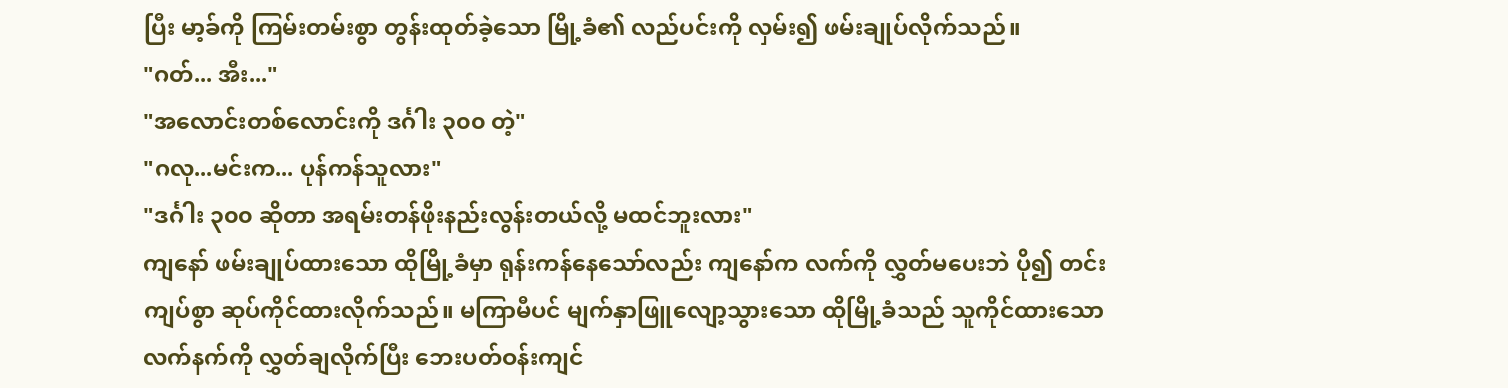ပြီး မာ့ခ်ကို ကြမ်းတမ်းစွာ တွန်းထုတ်ခဲ့သော မြို့ခံ၏ လည်ပင်းကို လှမ်း၍ ဖမ်းချုပ်လိုက်သည်။
"ဂတ်... အီး..."
"အလောင်းတစ်လောင်းကို ဒင်္ဂါး ၃၀၀ တဲ့"
"ဂလု...မင်းက... ပုန်ကန်သူလား"
"ဒင်္ဂါး ၃၀၀ ဆိုတာ အရမ်းတန်ဖိုးနည်းလွန်းတယ်လို့ မထင်ဘူးလား"
ကျနော် ဖမ်းချုပ်ထားသော ထိုမြို့ခံမှာ ရုန်းကန်နေသော်လည်း ကျနော်က လက်ကို လွှတ်မပေးဘဲ ပို၍ တင်းကျပ်စွာ ဆုပ်ကိုင်ထားလိုက်သည်။ မကြာမီပင် မျက်နှာဖြူလျော့သွားသော ထိုမြို့ခံသည် သူကိုင်ထားသော လက်နက်ကို လွှတ်ချလိုက်ပြီး ဘေးပတ်ဝန်းကျင်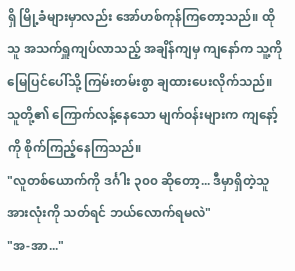ရှိ မြို့ခံများမှာလည်း အော်ဟစ်ကုန်ကြတော့သည်။ ထိုသူ အသက်ရှူကျပ်လာသည့် အချိန်ကျမှ ကျနော်က သူ့ကို မြေပြင်ပေါ်သို့ ကြမ်းတမ်းစွာ ချထားပေးလိုက်သည်။ သူတို့၏ ကြောက်လန့်နေသော မျက်ဝန်းများက ကျနော့်ကို စိုက်ကြည့်နေကြသည်။
"လူတစ်ယောက်ကို ဒင်္ဂါး ၃၀၀ ဆိုတော့... ဒီမှာရှိတဲ့သူအားလုံးကို သတ်ရင် ဘယ်လောက်ရမလဲ"
"အ-အာ..."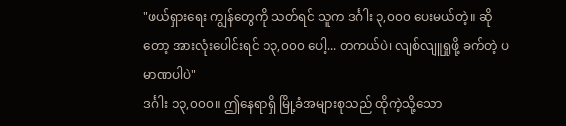"ဖယ်ရှားရေး ကျွန်တွေကို သတ်ရင် သူက ဒင်္ဂါး ၃,၀၀၀ ပေးမယ်တဲ့။ ဆိုတော့ အားလုံးပေါင်းရင် ၁၃,၀၀၀ ပေါ့... တကယ်ပဲ၊ လျစ်လျူရှုဖို့ ခက်တဲ့ ပမာဏပါပဲ"
ဒင်္ဂါး ၁၃,၀၀၀။ ဤနေရာရှိ မြို့ခံအများစုသည် ထိုကဲ့သို့သော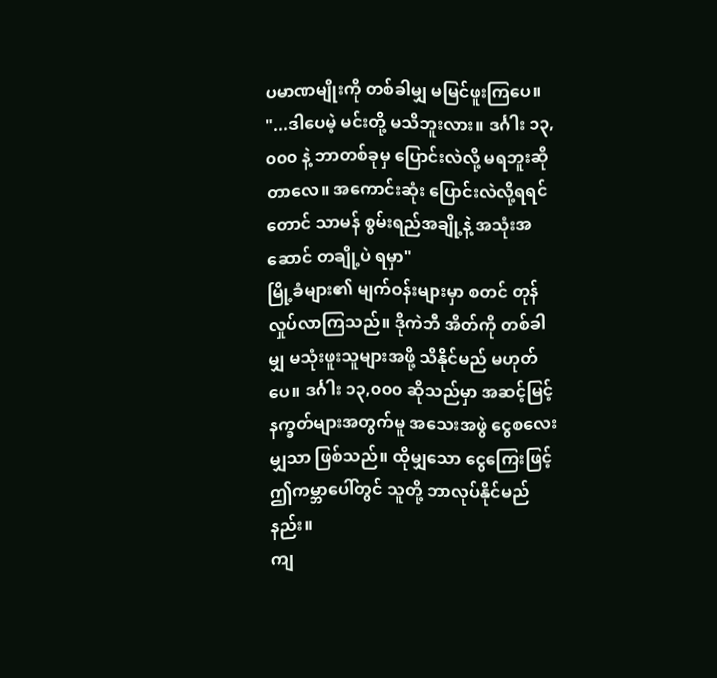ပမာဏမျိုးကို တစ်ခါမျှ မမြင်ဖူးကြပေ။
"...ဒါပေမဲ့ မင်းတို့ မသိဘူးလား။ ဒင်္ဂါး ၁၃,၀၀၀ နဲ့ ဘာတစ်ခုမှ ပြောင်းလဲလို့ မရဘူးဆိုတာလေ။ အကောင်းဆုံး ပြောင်းလဲလို့ရရင်တောင် သာမန် စွမ်းရည်အချို့နဲ့ အသုံးအဆောင် တချို့ပဲ ရမှာ"
မြို့ခံများ၏ မျက်ဝန်းများမှာ စတင် တုန်လှုပ်လာကြသည်။ ဒိုကဲဘီ အိတ်ကို တစ်ခါမျှ မသုံးဖူးသူများအဖို့ သိနိုင်မည် မဟုတ်ပေ။ ဒင်္ဂါး ၁၃,၀၀၀ ဆိုသည်မှာ အဆင့်မြင့် နက္ခတ်များအတွက်မူ အသေးအဖွဲ ငွေစလေးမျှသာ ဖြစ်သည်။ ထိုမျှသော ငွေကြေးဖြင့် ဤကမ္ဘာပေါ်တွင် သူတို့ ဘာလုပ်နိုင်မည်နည်း။
ကျ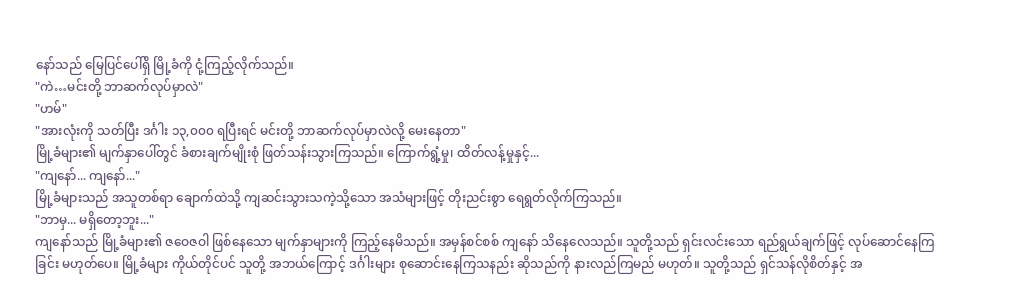နော်သည် မြေပြင်ပေါ်ရှိ မြို့ခံကို ငုံ့ကြည့်လိုက်သည်။
"ကဲ…မင်းတို့ ဘာဆက်လုပ်မှာလဲ"
"ဟမ်"
"အားလုံးကို သတ်ပြီး ဒင်္ဂါး ၁၃,၀၀၀ ရပြီးရင် မင်းတို့ ဘာဆက်လုပ်မှာလဲလို့ မေးနေတာ"
မြို့ခံများ၏ မျက်နှာပေါ်တွင် ခံစားချက်မျိုးစုံ ဖြတ်သန်းသွားကြသည်။ ကြောက်ရွံ့မှု၊ ထိတ်လန့်မှုနှင့်...
"ကျနော်... ကျနော်..."
မြို့ခံများသည် အသူတစ်ရာ ချောက်ထဲသို့ ကျဆင်းသွားသကဲ့သို့သော အသံများဖြင့် တိုးညင်းစွာ ရေရွတ်လိုက်ကြသည်။
"ဘာမှ... မရှိတော့ဘူး..."
ကျနော်သည် မြို့ခံများ၏ ဇဝေဇဝါ ဖြစ်နေသော မျက်နှာများကို ကြည့်နေမိသည်။ အမှန်စင်စစ် ကျနော် သိနေလေသည်။ သူတို့သည် ရှင်းလင်းသော ရည်ရွယ်ချက်ဖြင့် လုပ်ဆောင်နေကြခြင်း မဟုတ်ပေ။ မြို့ခံများ ကိုယ်တိုင်ပင် သူတို့ အဘယ်ကြောင့် ဒင်္ဂါးများ စုဆောင်းနေကြသနည်း ဆိုသည်ကို နားလည်ကြမည် မဟုတ်။ သူတို့သည် ရှင်သန်လိုစိတ်နှင့် အ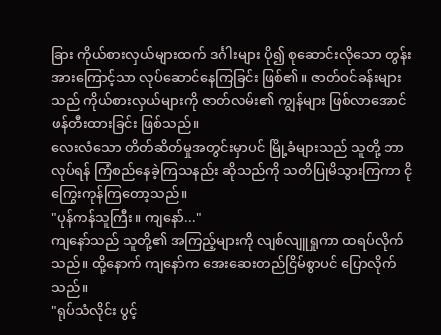ခြား ကိုယ်စားလှယ်များထက် ဒင်္ဂါးများ ပို၍ စုဆောင်းလိုသော တွန်းအားကြောင့်သာ လုပ်ဆောင်နေကြခြင်း ဖြစ်၏။ ဇာတ်ဝင်ခန်းများသည် ကိုယ်စားလှယ်များကို ဇာတ်လမ်း၏ ကျွန်များ ဖြစ်လာအောင် ဖန်တီးထားခြင်း ဖြစ်သည်။
လေးလံသော တိတ်ဆိတ်မှုအတွင်းမှာပင် မြို့ခံများသည် သူတို့ ဘာလုပ်ရန် ကြံစည်နေခဲ့ကြသနည်း ဆိုသည်ကို သတိပြုမိသွားကြကာ ငိုကြွေးကုန်ကြတော့သည်။
"ပုန်ကန်သူကြီး။ ကျနော်..."
ကျနော်သည် သူတို့၏ အကြည့်များကို လျစ်လျူရှုကာ ထရပ်လိုက်သည်။ ထို့နောက် ကျနော်က အေးဆေးတည်ငြိမ်စွာပင် ပြောလိုက်သည်။
"ရုပ်သံလိုင်း ပွင့်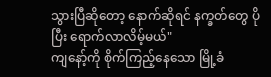သွားပြီဆိုတော့ နောက်ဆိုရင် နက္ခတ်တွေ ပိုပြီး ရောက်လာလိမ့်မယ်"
ကျနော့်ကို စိုက်ကြည့်နေသော မြို့ခံ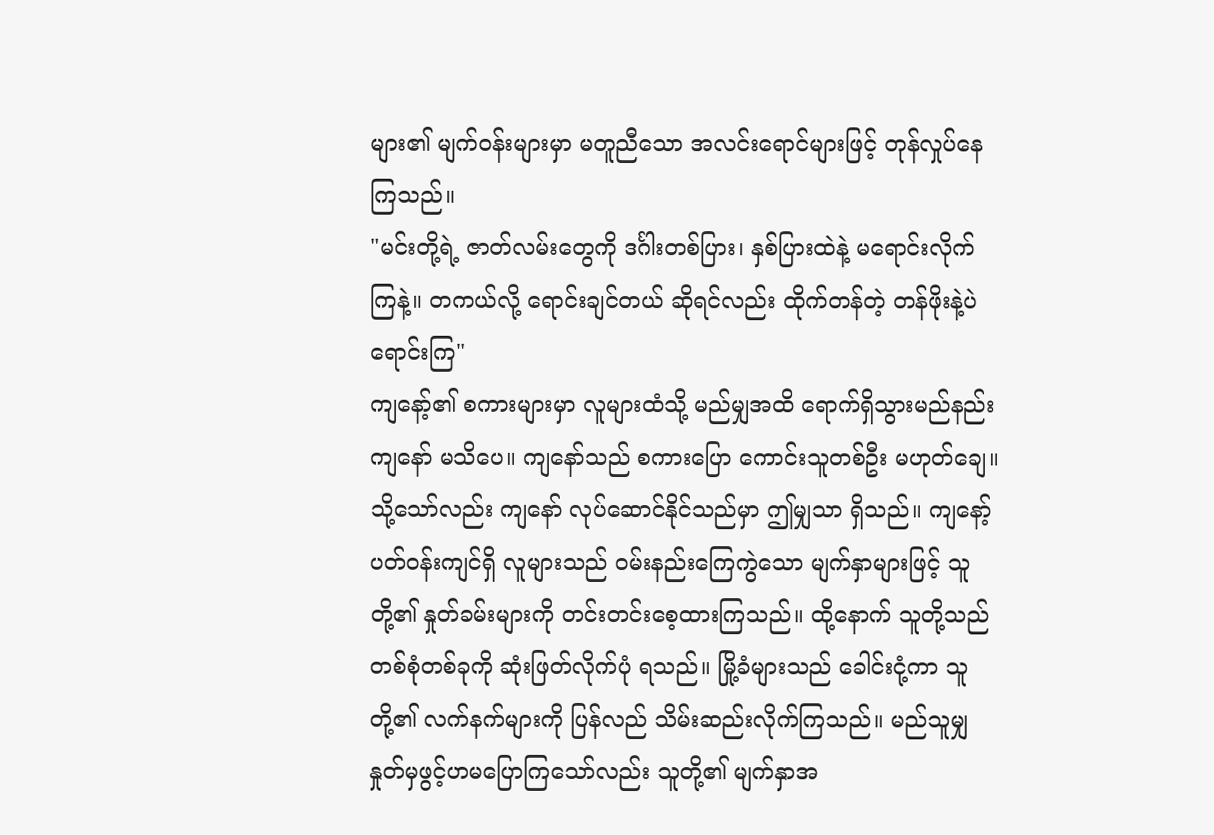များ၏ မျက်ဝန်းများမှာ မတူညီသော အလင်းရောင်များဖြင့် တုန်လှုပ်နေကြသည်။
"မင်းတို့ရဲ့ ဇာတ်လမ်းတွေကို ဒင်္ဂါးတစ်ပြား၊ နှစ်ပြားထဲနဲ့ မရောင်းလိုက်ကြနဲ့။ တကယ်လို့ ရောင်းချင်တယ် ဆိုရင်လည်း ထိုက်တန်တဲ့ တန်ဖိုးနဲ့ပဲ ရောင်းကြ"
ကျနော့်၏ စကားများမှာ လူများထံသို့ မည်မျှအထိ ရောက်ရှိသွားမည်နည်း ကျနော် မသိပေ။ ကျနော်သည် စကားပြော ကောင်းသူတစ်ဦး မဟုတ်ချေ။ သို့သော်လည်း ကျနော် လုပ်ဆောင်နိုင်သည်မှာ ဤမျှသာ ရှိသည်။ ကျနော့် ပတ်ဝန်းကျင်ရှိ လူများသည် ဝမ်းနည်းကြေကွဲသော မျက်နှာများဖြင့် သူတို့၏ နှုတ်ခမ်းများကို တင်းတင်းစေ့ထားကြသည်။ ထို့နောက် သူတို့သည် တစ်စုံတစ်ခုကို ဆုံးဖြတ်လိုက်ပုံ ရသည်။ မြို့ခံများသည် ခေါင်းငုံ့ကာ သူတို့၏ လက်နက်များကို ပြန်လည် သိမ်းဆည်းလိုက်ကြသည်။ မည်သူမျှ နှုတ်မှဖွင့်ဟမပြောကြသော်လည်း သူတို့၏ မျက်နှာအ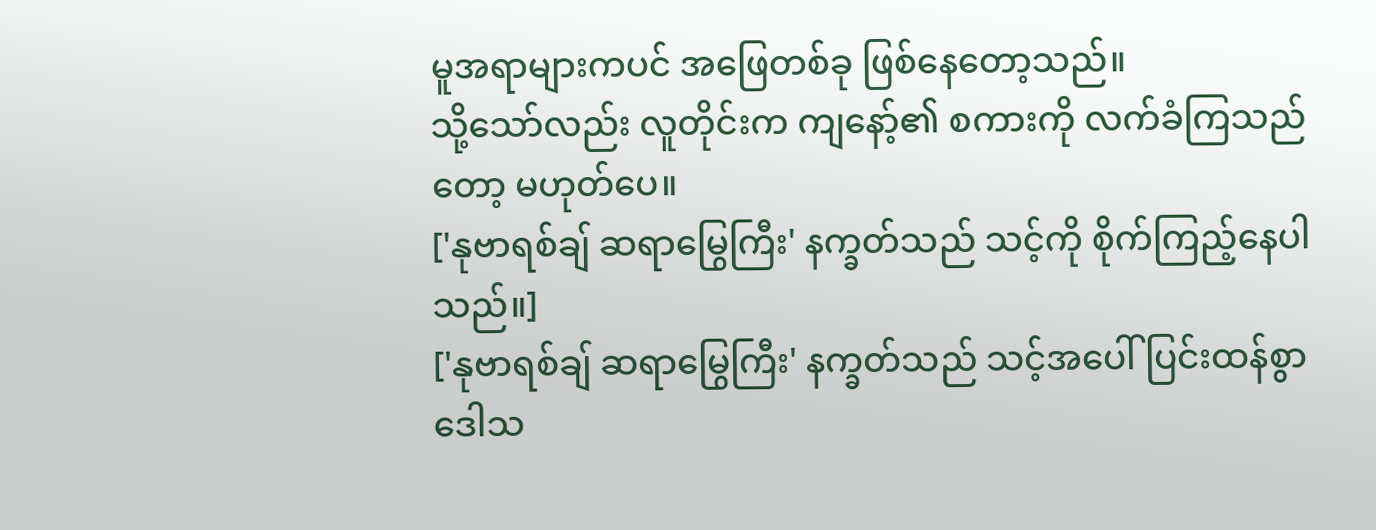မူအရာများကပင် အဖြေတစ်ခု ဖြစ်နေတော့သည်။
သို့သော်လည်း လူတိုင်းက ကျနော့်၏ စကားကို လက်ခံကြသည်တော့ မဟုတ်ပေ။
['နုဗာရစ်ချ် ဆရာမြွေကြီး' နက္ခတ်သည် သင့်ကို စိုက်ကြည့်နေပါသည်။]
['နုဗာရစ်ချ် ဆရာမြွေကြီး' နက္ခတ်သည် သင့်အပေါ် ပြင်းထန်စွာ ဒေါသ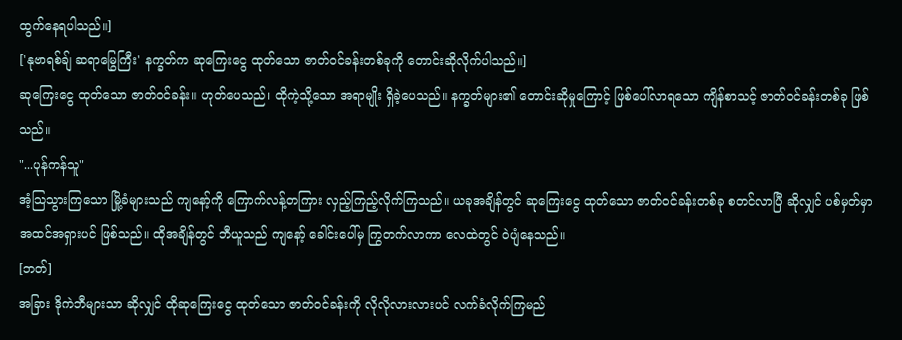ထွက်နေရပါသည်။]
['နုဗာရစ်ချ် ဆရာမြွေကြီး' နက္ခတ်က ဆုကြေးငွေ ထုတ်သော ဇာတ်ဝင်ခန်းတစ်ခုကို တောင်းဆိုလိုက်ပါသည်။]
ဆုကြေးငွေ ထုတ်သော ဇာတ်ဝင်ခန်း။ ဟုတ်ပေသည်၊ ထိုကဲ့သို့သော အရာမျိုး ရှိခဲ့ပေသည်။ နက္ခတ်များ၏ တောင်းဆိုမှုကြောင့် ဖြစ်ပေါ်လာရသော ကျိန်စာသင့် ဇာတ်ဝင်ခန်းတစ်ခု ဖြစ်သည်။
"...ပုန်ကန်သူ"
အံ့သြသွားကြသော မြို့ခံများသည် ကျနော့်ကို ကြောက်လန့်တကြား လှည့်ကြည့်လိုက်ကြသည်။ ယခုအချိန်တွင် ဆုကြေးငွေ ထုတ်သော ဇာတ်ဝင်ခန်းတစ်ခု စတင်လာပြီ ဆိုလျှင် ပစ်မှတ်မှာ အထင်အရှားပင် ဖြစ်သည်။ ထိုအချိန်တွင် ဘီယူသည် ကျနော့် ခေါင်းပေါ်မှ ကြွတက်လာကာ လေထဲတွင် ဝဲပျံနေသည်။
[ဘတ်]
အခြား ဒိုကဲဘီများသာ ဆိုလျှင် ထိုဆုကြေးငွေ ထုတ်သော ဇာတ်ဝင်ခန်းကို လိုလိုလားလားပင် လက်ခံလိုက်ကြမည်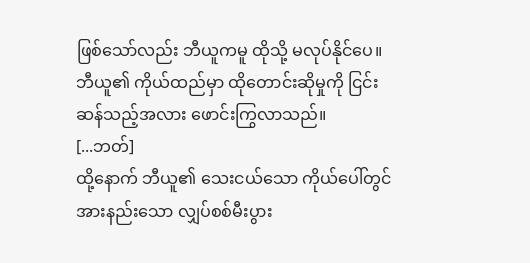ဖြစ်သော်လည်း ဘီယူကမူ ထိုသို့ မလုပ်နိုင်ပေ။ ဘီယူ၏ ကိုယ်ထည်မှာ ထိုတောင်းဆိုမှုကို ငြင်းဆန်သည့်အလား ဖောင်းကြွလာသည်။
[...ဘတ်]
ထို့နောက် ဘီယူ၏ သေးငယ်သော ကိုယ်ပေါ်တွင် အားနည်းသော လျှပ်စစ်မီးပွား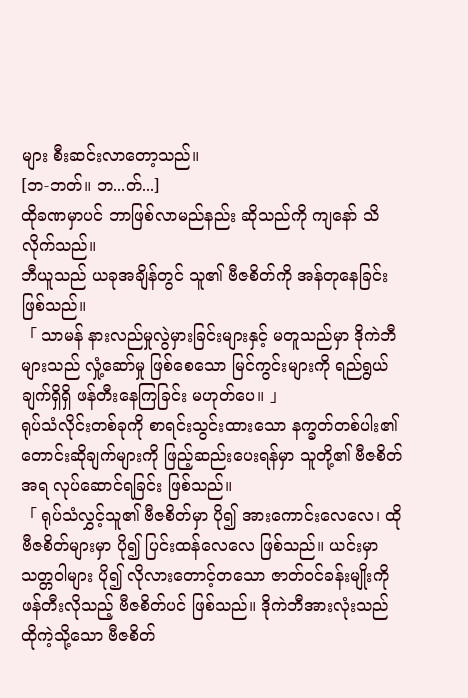များ စီးဆင်းလာတော့သည်။
[ဘ-ဘတ်။ ဘ...တ်...]
ထိုခဏမှာပင် ဘာဖြစ်လာမည်နည်း ဆိုသည်ကို ကျနော် သိလိုက်သည်။
ဘီယူသည် ယခုအချိန်တွင် သူ၏ ဗီဇစိတ်ကို အန်တုနေခြင်း ဖြစ်သည်။
「 သာမန် နားလည်မှုလွဲမှားခြင်းများနှင့် မတူသည်မှာ ဒိုကဲဘီများသည် လှုံ့ဆော်မှု ဖြစ်စေသော မြင်ကွင်းများကို ရည်ရွယ်ချက်ရှိရှိ ဖန်တီးနေကြခြင်း မဟုတ်ပေ။ 」
ရုပ်သံလိုင်းတစ်ခုကို စာရင်းသွင်းထားသော နက္ခတ်တစ်ပါး၏ တောင်းဆိုချက်များကို ဖြည့်ဆည်းပေးရန်မှာ သူတို့၏ ဗီဇစိတ်အရ လုပ်ဆောင်ရခြင်း ဖြစ်သည်။
「 ရုပ်သံလွှင့်သူ၏ ဗီဇစိတ်မှာ ပို၍ အားကောင်းလေလေ၊ ထိုဗီဇစိတ်များမှာ ပို၍ ပြင်းထန်လေလေ ဖြစ်သည်။ ယင်းမှာ သတ္တဝါများ ပို၍ လိုလားတောင့်တသော ဇာတ်ဝင်ခန်းမျိုးကို ဖန်တီးလိုသည့် ဗီဇစိတ်ပင် ဖြစ်သည်။ ဒိုကဲဘီအားလုံးသည် ထိုကဲ့သို့သော ဗီဇစိတ်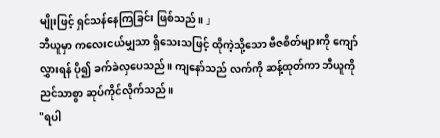မျိုးဖြင့် ရှင်သန်နေကြခြင်း ဖြစ်သည်။ 」
ဘီယူမှာ ကလေးငယ်မျှသာ ရှိသေးသဖြင့် ထိုကဲ့သို့သော ဗီဇစိတ်များကို ကျော်လွှားရန် ပို၍ ခက်ခဲလှပေသည်။ ကျနော်သည် လက်ကို ဆန့်ထုတ်ကာ ဘီယူကို ညင်သာစွာ ဆုပ်ကိုင်လိုက်သည်။
"ရပါ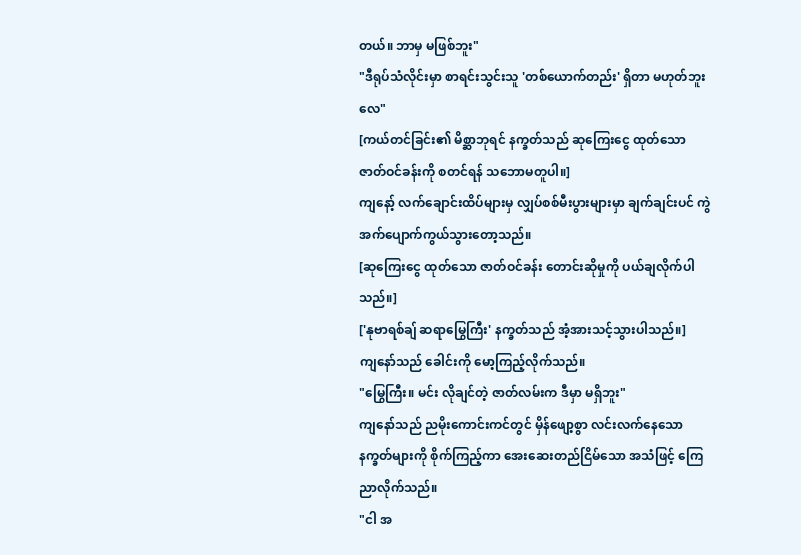တယ်။ ဘာမှ မဖြစ်ဘူး"
"ဒီရုပ်သံလိုင်းမှာ စာရင်းသွင်းသူ 'တစ်ယောက်တည်း' ရှိတာ မဟုတ်ဘူးလေ"
[ကယ်တင်ခြင်း၏ မိစ္ဆာဘုရင် နက္ခတ်သည် ဆုကြေးငွေ ထုတ်သော ဇာတ်ဝင်ခန်းကို စတင်ရန် သဘောမတူပါ။]
ကျနော့် လက်ချောင်းထိပ်များမှ လျှပ်စစ်မီးပွားများမှာ ချက်ချင်းပင် ကွဲအက်ပျောက်ကွယ်သွားတော့သည်။
[ဆုကြေးငွေ ထုတ်သော ဇာတ်ဝင်ခန်း တောင်းဆိုမှုကို ပယ်ချလိုက်ပါသည်။]
['နုဗာရစ်ချ် ဆရာမြွေကြီး' နက္ခတ်သည် အံ့အားသင့်သွားပါသည်။]
ကျနော်သည် ခေါင်းကို မော့ကြည့်လိုက်သည်။
"မြွေကြီး။ မင်း လိုချင်တဲ့ ဇာတ်လမ်းက ဒီမှာ မရှိဘူး"
ကျနော်သည် ညမိုးကောင်းကင်တွင် မှိန်ဖျော့စွာ လင်းလက်နေသော နက္ခတ်များကို စိုက်ကြည့်ကာ အေးဆေးတည်ငြိမ်သော အသံဖြင့် ကြေညာလိုက်သည်။
"ငါ အ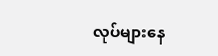လုပ်များနေ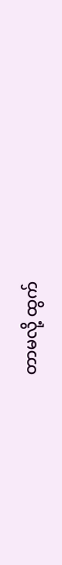တာမလို့ ထွက်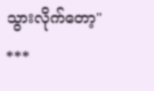သွားလိုက်တော့"
***